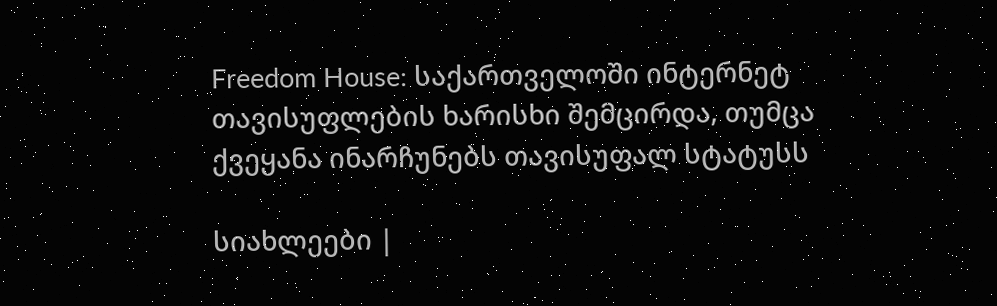Freedom House: საქართველოში ინტერნეტ თავისუფლების ხარისხი შემცირდა, თუმცა ქვეყანა ინარჩუნებს თავისუფალ სტატუსს

სიახლეები |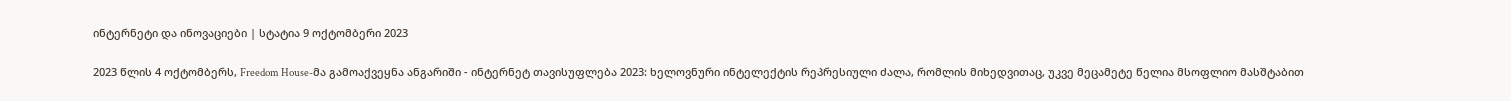ინტერნეტი და ინოვაციები | სტატია 9 ოქტომბერი 2023

2023 წლის 4 ოქტომბერს, Freedom House-მა გამოაქვეყნა ანგარიში - ინტერნეტ თავისუფლება 2023: ხელოვნური ინტელექტის რეპრესიული ძალა, რომლის მიხედვითაც, უკვე მეცამეტე წელია მსოფლიო მასშტაბით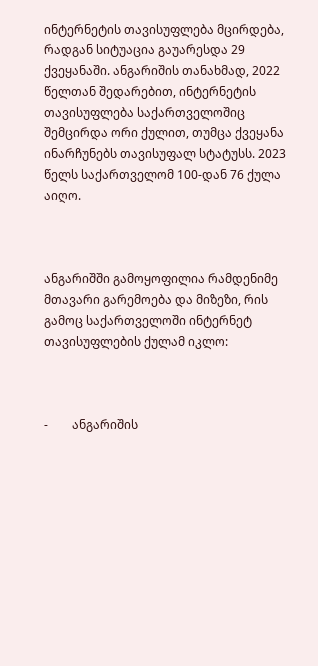ინტერნეტის თავისუფლება მცირდება, რადგან სიტუაცია გაუარესდა 29 ქვეყანაში. ანგარიშის თანახმად, 2022 წელთან შედარებით, ინტერნეტის თავისუფლება საქართველოშიც შემცირდა ორი ქულით, თუმცა ქვეყანა ინარჩუნებს თავისუფალ სტატუსს. 2023 წელს საქართველომ 100-დან 76 ქულა აიღო.



ანგარიშში გამოყოფილია რამდენიმე მთავარი გარემოება და მიზეზი, რის გამოც საქართველოში ინტერნეტ თავისუფლების ქულამ იკლო:



-        ანგარიშის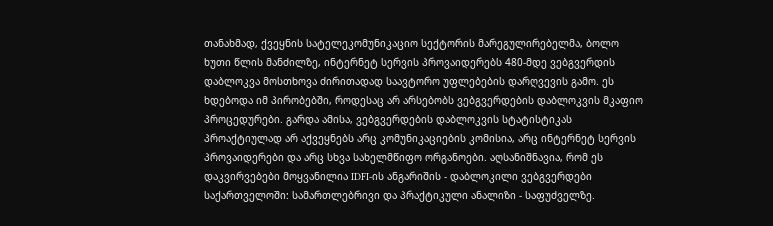თანახმად, ქვეყნის სატელეკომუნიკაციო სექტორის მარეგულირებელმა, ბოლო ხუთი წლის მანძილზე, ინტერნეტ სერვის პროვაიდერებს 480-მდე ვებგვერდის დაბლოკვა მოსთხოვა ძირითადად საავტორო უფლებების დარღვევის გამო. ეს ხდებოდა იმ პირობებში, როდესაც არ არსებობს ვებგვერდების დაბლოკვის მკაფიო პროცედურები. გარდა ამისა, ვებგვერდების დაბლოკვის სტატისტიკას პროაქტიულად არ აქვეყნებს არც კომუნიკაციების კომისია, არც ინტერნეტ სერვის პროვაიდერები და არც სხვა სახელმწიფო ორგანოები. აღსანიშნავია, რომ ეს დაკვირვებები მოყვანილია IDFI-ის ანგარიშის - დაბლოკილი ვებგვერდები საქართველოში: სამართლებრივი და პრაქტიკული ანალიზი - საფუძველზე.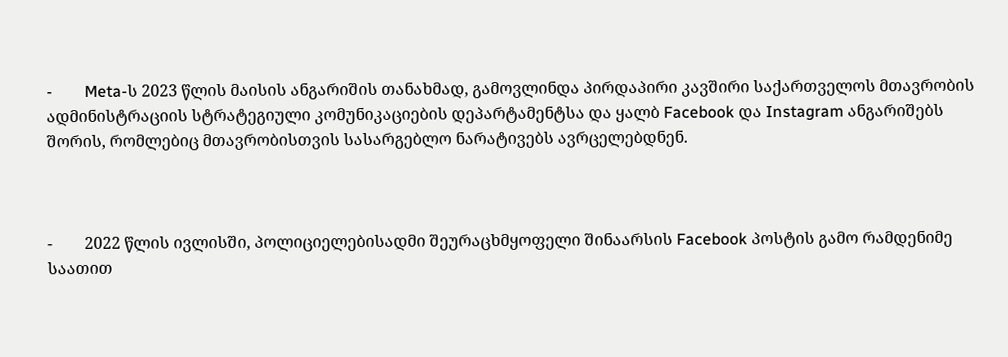-        Meta-ს 2023 წლის მაისის ანგარიშის თანახმად, გამოვლინდა პირდაპირი კავშირი საქართველოს მთავრობის ადმინისტრაციის სტრატეგიული კომუნიკაციების დეპარტამენტსა და ყალბ Facebook და Instagram ანგარიშებს შორის, რომლებიც მთავრობისთვის სასარგებლო ნარატივებს ავრცელებდნენ.



-        2022 წლის ივლისში, პოლიციელებისადმი შეურაცხმყოფელი შინაარსის Facebook პოსტის გამო რამდენიმე საათით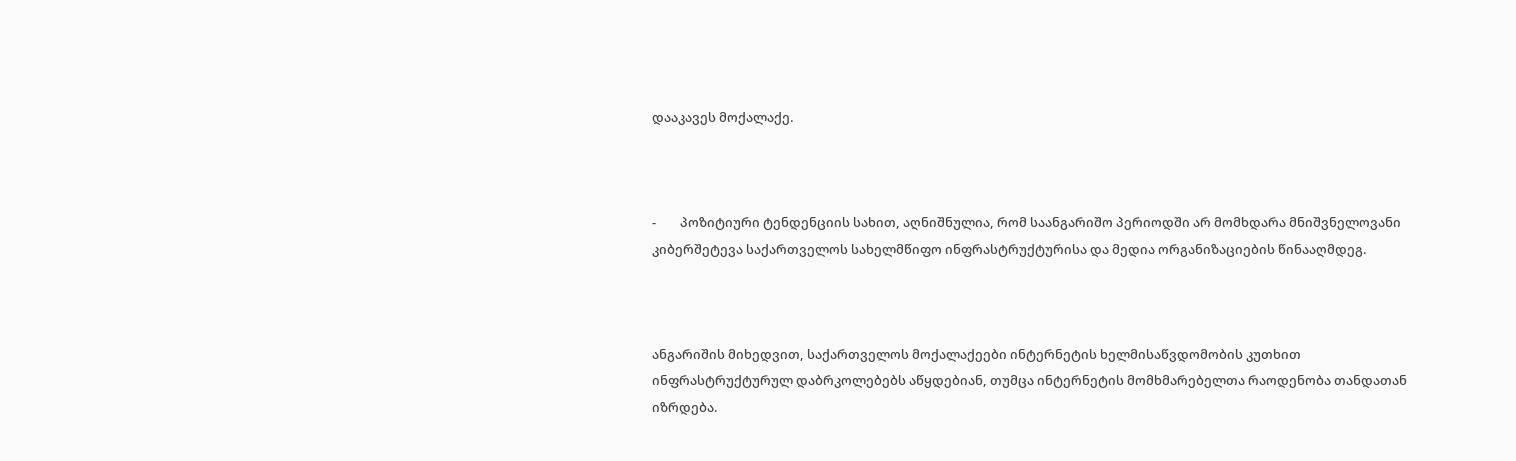დააკავეს მოქალაქე.



-        პოზიტიური ტენდენციის სახით, აღნიშნულია, რომ საანგარიშო პერიოდში არ მომხდარა მნიშვნელოვანი კიბერშეტევა საქართველოს სახელმწიფო ინფრასტრუქტურისა და მედია ორგანიზაციების წინააღმდეგ.



ანგარიშის მიხედვით, საქართველოს მოქალაქეები ინტერნეტის ხელმისაწვდომობის კუთხით ინფრასტრუქტურულ დაბრკოლებებს აწყდებიან, თუმცა ინტერნეტის მომხმარებელთა რაოდენობა თანდათან იზრდება.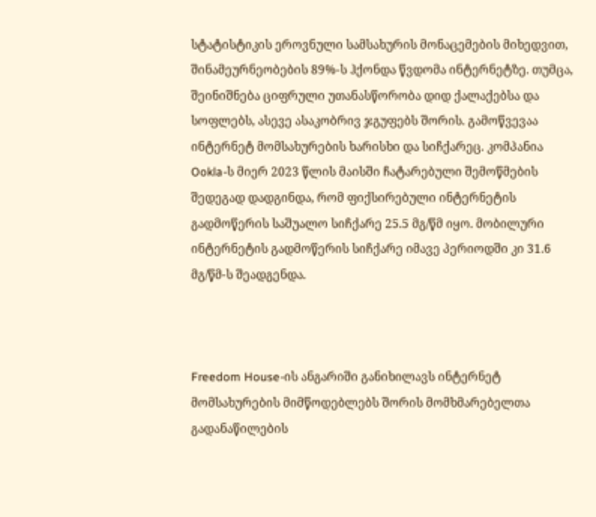სტატისტიკის ეროვნული სამსახურის მონაცემების მიხედვით, შინამეურნეობების 89%-ს ჰქონდა წვდომა ინტერნეტზე. თუმცა, შეინიშნება ციფრული უთანასწორობა დიდ ქალაქებსა და სოფლებს, ასევე ასაკობრივ ჯგუფებს შორის. გამოწვევაა ინტერნეტ მომსახურების ხარისხი და სიჩქარეც. კომპანია Ookla-ს მიერ 2023 წლის მაისში ჩატარებული შემოწმების შედეგად დადგინდა, რომ ფიქსირებული ინტერნეტის გადმოწერის საშუალო სიჩქარე 25.5 მგ/წმ იყო. მობილური ინტერნეტის გადმოწერის სიჩქარე იმავე პერიოდში კი 31.6 მგ/წმ-ს შეადგენდა.



Freedom House-ის ანგარიში განიხილავს ინტერნეტ მომსახურების მიმწოდებლებს შორის მომხმარებელთა გადანაწილების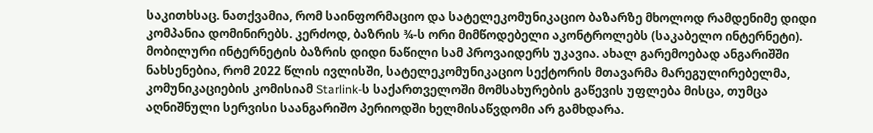საკითხსაც. ნათქვამია, რომ საინფორმაციო და სატელეკომუნიკაციო ბაზარზე მხოლოდ რამდენიმე დიდი კომპანია დომინირებს. კერძოდ, ბაზრის ¾-ს ორი მიმწოდებელი აკონტროლებს (საკაბელო ინტერნეტი). მობილური ინტერნეტის ბაზრის დიდი ნაწილი სამ პროვაიდერს უკავია. ახალ გარემოებად ანგარიშში ნახსენებია, რომ 2022 წლის ივლისში, სატელეკომუნიკაციო სექტორის მთავარმა მარეგულირებელმა, კომუნიკაციების კომისიამ Starlink-ს საქართველოში მომსახურების გაწევის უფლება მისცა, თუმცა აღნიშნული სერვისი საანგარიშო პერიოდში ხელმისაწვდომი არ გამხდარა.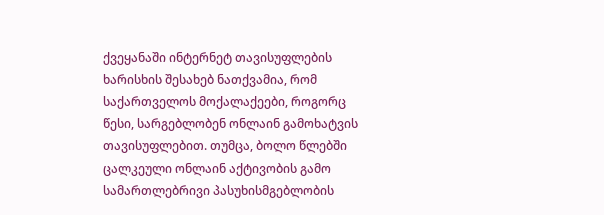ქვეყანაში ინტერნეტ თავისუფლების ხარისხის შესახებ ნათქვამია, რომ საქართველოს მოქალაქეები, როგორც წესი, სარგებლობენ ონლაინ გამოხატვის თავისუფლებით. თუმცა, ბოლო წლებში ცალკეული ონლაინ აქტივობის გამო სამართლებრივი პასუხისმგებლობის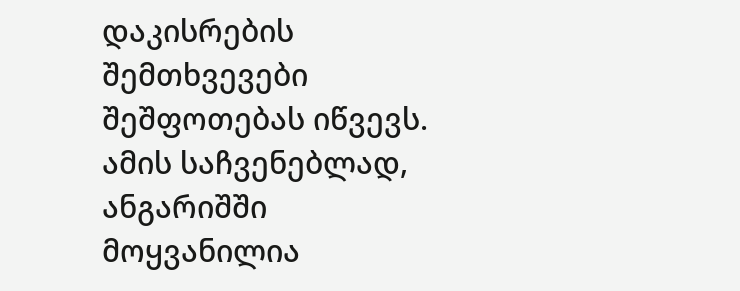დაკისრების შემთხვევები შეშფოთებას იწვევს. ამის საჩვენებლად, ანგარიშში მოყვანილია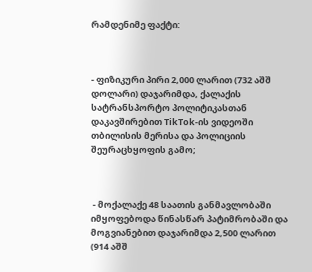რამდენიმე ფაქტი:



- ფიზიკური პირი 2,000 ლარით (732 აშშ დოლარი) დაჯარიმდა, ქალაქის სატრანსპორტო პოლიტიკასთან დაკავშირებით TikTok-ის ვიდეოში თბილისის მერისა და პოლიციის შეურაცხყოფის გამო;



 - მოქალაქე 48 საათის განმავლობაში იმყოფებოდა წინასწარ პატიმრობაში და მოგვიანებით დაჯარიმდა 2,500 ლარით (914 აშშ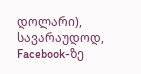დოლარი), სავარაუდოდ, Facebook-ზე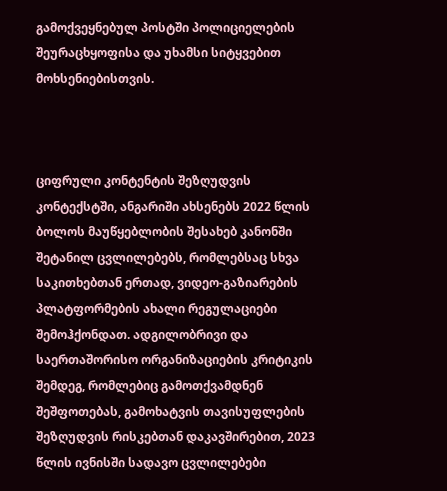გამოქვეყნებულ პოსტში პოლიციელების შეურაცხყოფისა და უხამსი სიტყვებით მოხსენიებისთვის.



ციფრული კონტენტის შეზღუდვის კონტექსტში, ანგარიში ახსენებს 2022 წლის ბოლოს მაუწყებლობის შესახებ კანონში შეტანილ ცვლილებებს, რომლებსაც სხვა საკითხებთან ერთად, ვიდეო-გაზიარების პლატფორმების ახალი რეგულაციები შემოჰქონდათ. ადგილობრივი და საერთაშორისო ორგანიზაციების კრიტიკის შემდეგ, რომლებიც გამოთქვამდნენ შეშფოთებას, გამოხატვის თავისუფლების შეზღუდვის რისკებთან დაკავშირებით, 2023 წლის ივნისში სადავო ცვლილებები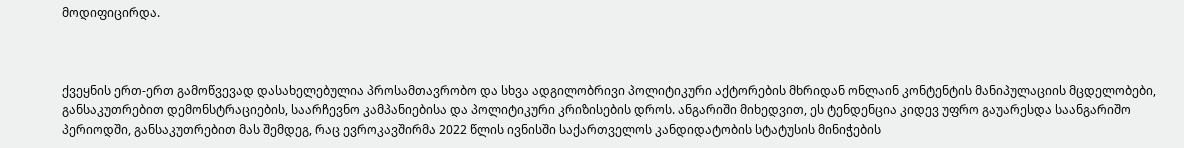მოდიფიცირდა.



ქვეყნის ერთ-ერთ გამოწვევად დასახელებულია პროსამთავრობო და სხვა ადგილობრივი პოლიტიკური აქტორების მხრიდან ონლაინ კონტენტის მანიპულაციის მცდელობები, განსაკუთრებით დემონსტრაციების, საარჩევნო კამპანიებისა და პოლიტიკური კრიზისების დროს. ანგარიში მიხედვით, ეს ტენდენცია კიდევ უფრო გაუარესდა საანგარიშო პერიოდში, განსაკუთრებით მას შემდეგ, რაც ევროკავშირმა 2022 წლის ივნისში საქართველოს კანდიდატობის სტატუსის მინიჭების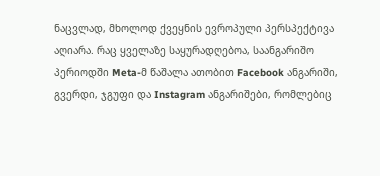ნაცვლად, მხოლოდ ქვეყნის ევროპული პერსპექტივა აღიარა. რაც ყველაზე საყურადღებოა, საანგარიშო პერიოდში Meta-მ წაშალა ათობით Facebook ანგარიში, გვერდი, ჯგუფი და Instagram ანგარიშები, რომლებიც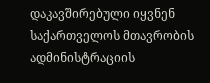დაკავშირებული იყვნენ საქართველოს მთავრობის ადმინისტრაციის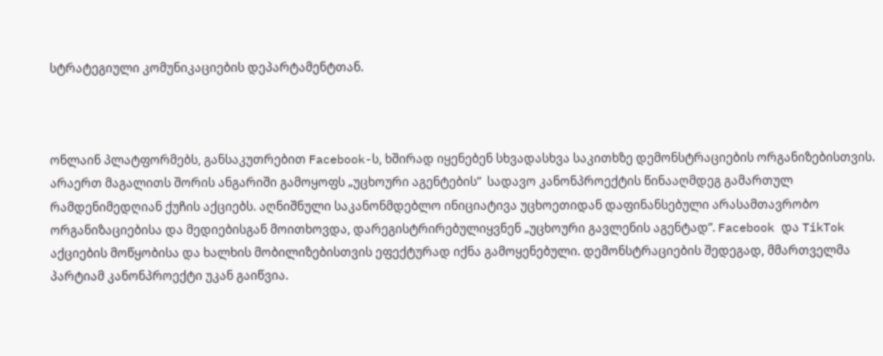სტრატეგიული კომუნიკაციების დეპარტამენტთან.



ონლაინ პლატფორმებს, განსაკუთრებით Facebook-ს, ხშირად იყენებენ სხვადასხვა საკითხზე დემონსტრაციების ორგანიზებისთვის. არაერთ მაგალითს შორის ანგარიში გამოყოფს „უცხოური აგენტების”  სადავო კანონპროექტის წინააღმდეგ გამართულ რამდენიმედღიან ქუჩის აქციებს. აღნიშნული საკანონმდებლო ინიციატივა უცხოეთიდან დაფინანსებული არასამთავრობო ორგანიზაციებისა და მედიებისგან მოითხოვდა, დარეგისტრირებულიყვნენ „უცხოური გავლენის აგენტად”. Facebook და TikTok აქციების მოწყობისა და ხალხის მობილიზებისთვის ეფექტურად იქნა გამოყენებული. დემონსტრაციების შედეგად, მმართველმა პარტიამ კანონპროექტი უკან გაიწვია.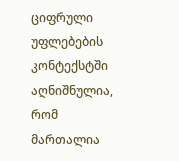ციფრული უფლებების კონტექსტში აღნიშნულია, რომ მართალია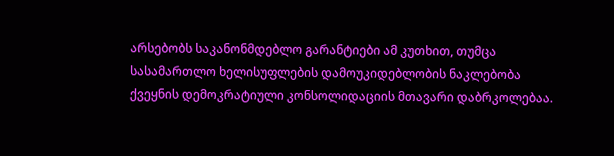არსებობს საკანონმდებლო გარანტიები ამ კუთხით, თუმცა სასამართლო ხელისუფლების დამოუკიდებლობის ნაკლებობა ქვეყნის დემოკრატიული კონსოლიდაციის მთავარი დაბრკოლებაა.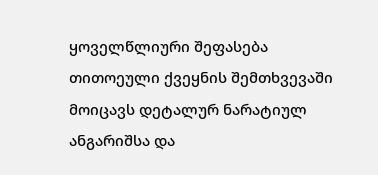ყოველწლიური შეფასება თითოეული ქვეყნის შემთხვევაში მოიცავს დეტალურ ნარატიულ ანგარიშსა და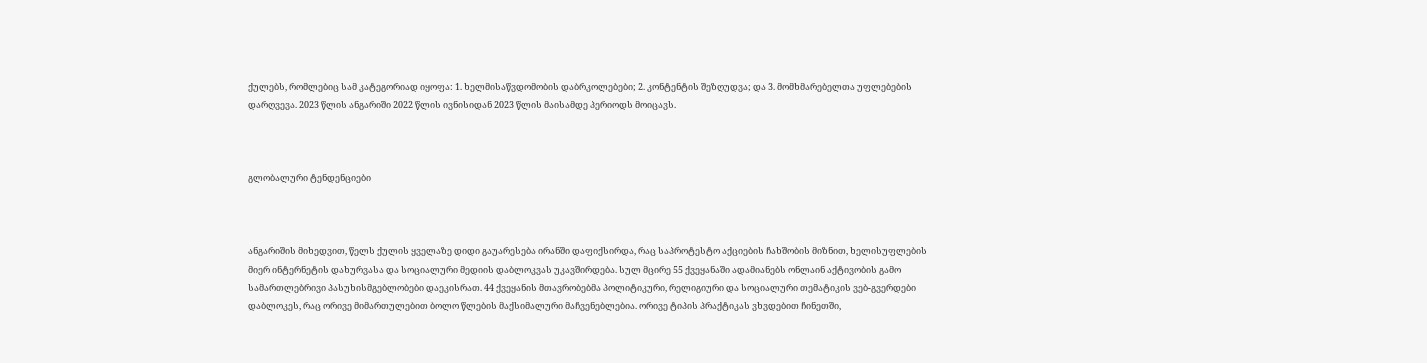ქულებს, რომლებიც სამ კატეგორიად იყოფა: 1. ხელმისაწვდომობის დაბრკოლებები; 2. კონტენტის შეზღუდვა; და 3. მომხმარებელთა უფლებების დარღვევა. 2023 წლის ანგარიში 2022 წლის ივნისიდან 2023 წლის მაისამდე პერიოდს მოიცავს.



გლობალური ტენდენციები



ანგარიშის მიხედვით, წელს ქულის ყველაზე დიდი გაუარესება ირანში დაფიქსირდა, რაც საპროტესტო აქციების ჩახშობის მიზნით, ხელისუფლების მიერ ინტერნეტის დახურვასა და სოციალური მედიის დაბლოკვას უკავშირდება. სულ მცირე 55 ქვეყანაში ადამიანებს ონლაინ აქტივობის გამო სამართლებრივი პასუხისმგებლობები დაეკისრათ. 44 ქვეყანის მთავრობებმა პოლიტიკური, რელიგიური და სოციალური თემატიკის ვებ-გვერდები დაბლოკეს, რაც ორივე მიმართულებით ბოლო წლების მაქსიმალური მაჩვენებლებია. ორივე ტიპის პრაქტიკას ვხვდებით ჩინეთში,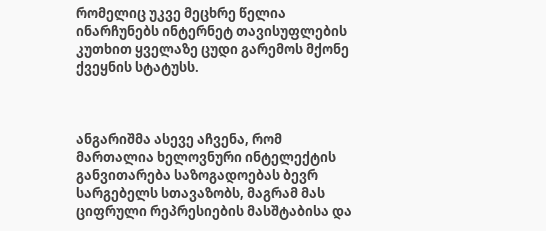რომელიც უკვე მეცხრე წელია ინარჩუნებს ინტერნეტ თავისუფლების კუთხით ყველაზე ცუდი გარემოს მქონე ქვეყნის სტატუსს.



ანგარიშმა ასევე აჩვენა, რომ მართალია ხელოვნური ინტელექტის განვითარება საზოგადოებას ბევრ სარგებელს სთავაზობს, მაგრამ მას ციფრული რეპრესიების მასშტაბისა და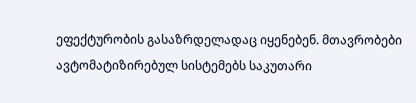ეფექტურობის გასაზრდელადაც იყენებენ. მთავრობები ავტომატიზირებულ სისტემებს საკუთარი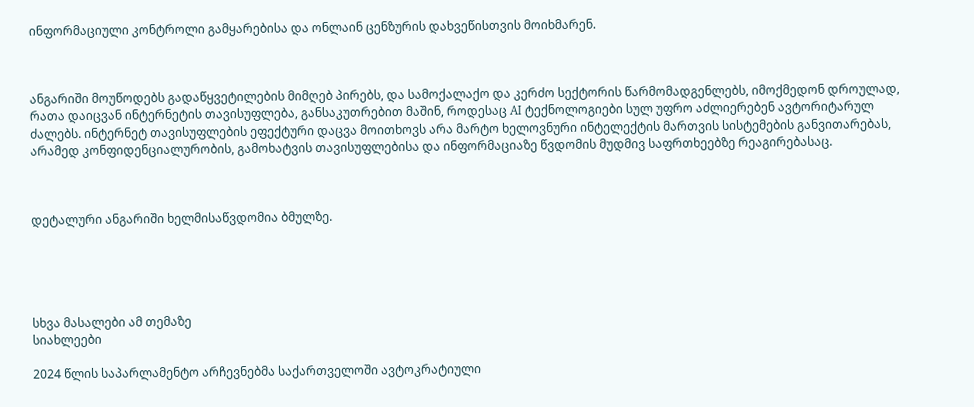ინფორმაციული კონტროლი გამყარებისა და ონლაინ ცენზურის დახვეწისთვის მოიხმარენ.



ანგარიში მოუწოდებს გადაწყვეტილების მიმღებ პირებს, და სამოქალაქო და კერძო სექტორის წარმომადგენლებს, იმოქმედონ დროულად, რათა დაიცვან ინტერნეტის თავისუფლება, განსაკუთრებით მაშინ, როდესაც AI ტექნოლოგიები სულ უფრო აძლიერებენ ავტორიტარულ ძალებს. ინტერნეტ თავისუფლების ეფექტური დაცვა მოითხოვს არა მარტო ხელოვნური ინტელექტის მართვის სისტემების განვითარებას, არამედ კონფიდენციალურობის, გამოხატვის თავისუფლებისა და ინფორმაციაზე წვდომის მუდმივ საფრთხეებზე რეაგირებასაც.



დეტალური ანგარიში ხელმისაწვდომია ბმულზე.





სხვა მასალები ამ თემაზე
სიახლეები

2024 წლის საპარლამენტო არჩევნებმა საქართველოში ავტოკრატიული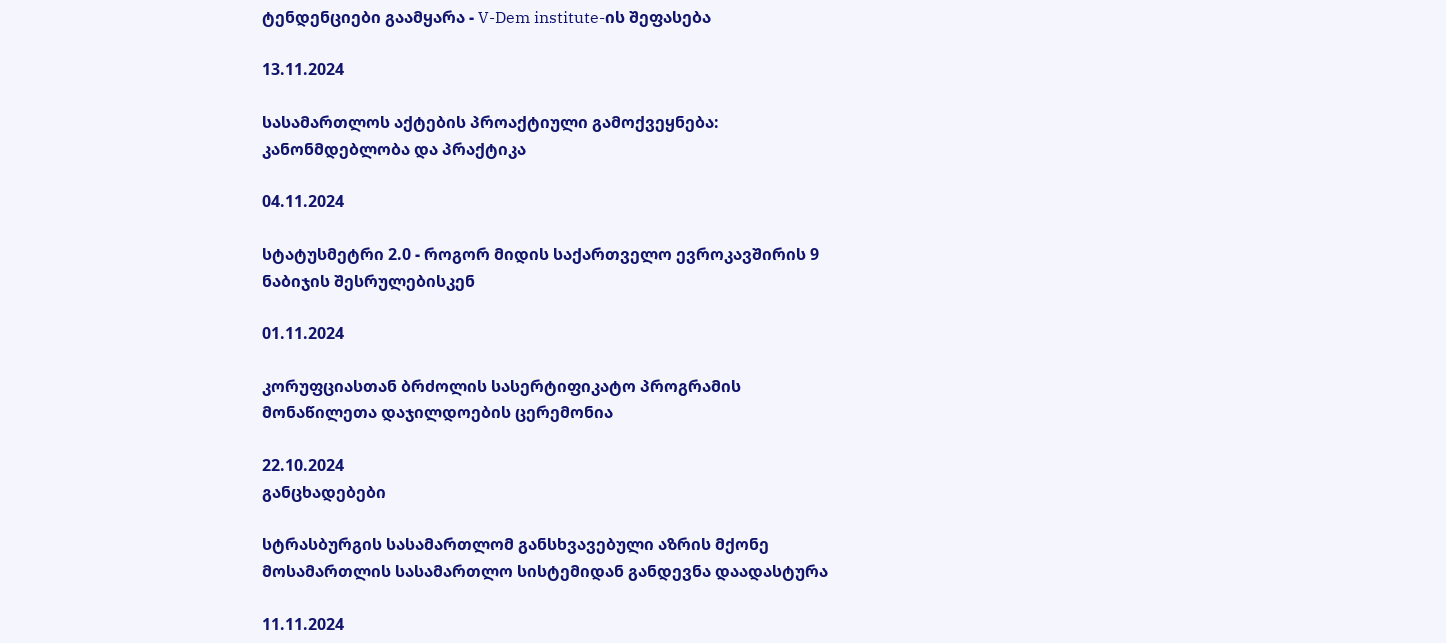ტენდენციები გაამყარა - V-Dem institute-ის შეფასება

13.11.2024

სასამართლოს აქტების პროაქტიული გამოქვეყნება: კანონმდებლობა და პრაქტიკა

04.11.2024

სტატუსმეტრი 2.0 - როგორ მიდის საქართველო ევროკავშირის 9 ნაბიჯის შესრულებისკენ

01.11.2024

კორუფციასთან ბრძოლის სასერტიფიკატო პროგრამის მონაწილეთა დაჯილდოების ცერემონია

22.10.2024
განცხადებები

სტრასბურგის სასამართლომ განსხვავებული აზრის მქონე მოსამართლის სასამართლო სისტემიდან განდევნა დაადასტურა

11.11.2024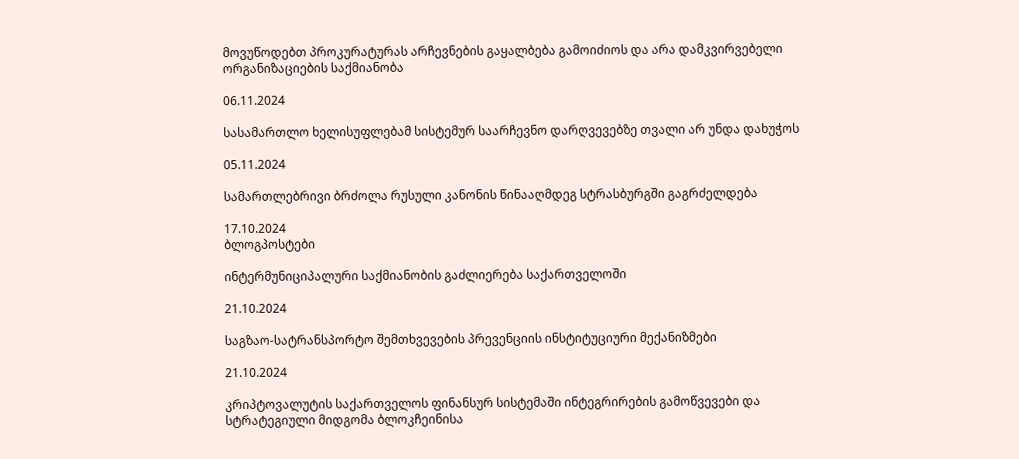მოვუწოდებთ პროკურატურას არჩევნების გაყალბება გამოიძიოს და არა დამკვირვებელი ორგანიზაციების საქმიანობა

06.11.2024

სასამართლო ხელისუფლებამ სისტემურ საარჩევნო დარღვევებზე თვალი არ უნდა დახუჭოს

05.11.2024

სამართლებრივი ბრძოლა რუსული კანონის წინააღმდეგ სტრასბურგში გაგრძელდება

17.10.2024
ბლოგპოსტები

ინტერმუნიციპალური საქმიანობის გაძლიერება საქართველოში

21.10.2024

საგზაო-სატრანსპორტო შემთხვევების პრევენციის ინსტიტუციური მექანიზმები

21.10.2024

კრიპტოვალუტის საქართველოს ფინანსურ სისტემაში ინტეგრირების გამოწვევები და სტრატეგიული მიდგომა ბლოკჩეინისა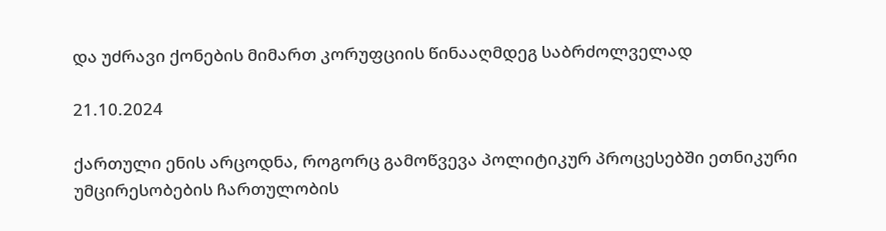და უძრავი ქონების მიმართ კორუფციის წინააღმდეგ საბრძოლველად

21.10.2024

ქართული ენის არცოდნა, როგორც გამოწვევა პოლიტიკურ პროცესებში ეთნიკური უმცირესობების ჩართულობის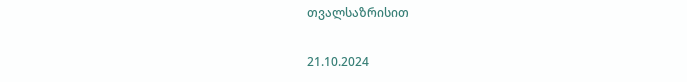თვალსაზრისით

21.10.2024